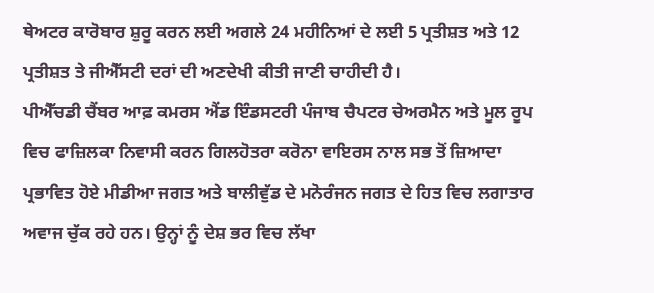ਥੇਅਟਰ ਕਾਰੋਬਾਰ ਸ਼ੁਰੂ ਕਰਨ ਲਈ ਅਗਲੇ 24 ਮਹੀਨਿਆਂ ਦੇ ਲਈ 5 ਪ੍ਰਤੀਸ਼ਤ ਅਤੇ 12 ਪ੍ਰਤੀਸ਼ਤ ਤੇ ਜੀਐੱਸਟੀ ਦਰਾਂ ਦੀ ਅਣਦੇਖੀ ਕੀਤੀ ਜਾਣੀ ਚਾਹੀਦੀ ਹੈ।
ਪੀਐੱਚਡੀ ਚੈਂਬਰ ਆਫ਼ ਕਮਰਸ ਐਂਡ ਇੰਡਸਟਰੀ ਪੰਜਾਬ ਚੈਪਟਰ ਚੇਅਰਮੈਨ ਅਤੇ ਮੂਲ ਰੂਪ ਵਿਚ ਫਾਜ਼ਿਲਕਾ ਨਿਵਾਸੀ ਕਰਨ ਗਿਲਹੋਤਰਾ ਕਰੋਨਾ ਵਾਇਰਸ ਨਾਲ ਸਭ ਤੋਂ ਜ਼ਿਆਦਾ ਪ੍ਰਭਾਵਿਤ ਹੋਏ ਮੀਡੀਆ ਜਗਤ ਅਤੇ ਬਾਲੀਵੁੱਡ ਦੇ ਮਨੋਰੰਜਨ ਜਗਤ ਦੇ ਹਿਤ ਵਿਚ ਲਗਾਤਾਰ ਅਵਾਜ ਚੁੱਕ ਰਹੇ ਹਨ। ਉਨ੍ਹਾਂ ਨੂੰ ਦੇਸ਼ ਭਰ ਵਿਚ ਲੱਖਾ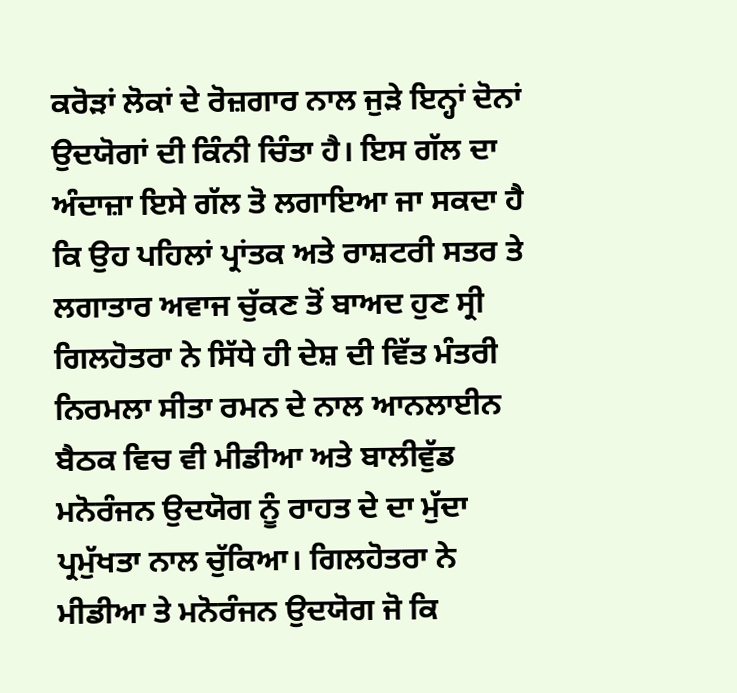ਕਰੋੜਾਂ ਲੋਕਾਂ ਦੇ ਰੋਜ਼ਗਾਰ ਨਾਲ ਜੁੜੇ ਇਨ੍ਹਾਂ ਦੋਨਾਂ ਉਦਯੋਗਾਂ ਦੀ ਕਿੰਨੀ ਚਿੰਤਾ ਹੈ। ਇਸ ਗੱਲ ਦਾ ਅੰਦਾਜ਼ਾ ਇਸੇ ਗੱਲ ਤੋ ਲਗਾਇਆ ਜਾ ਸਕਦਾ ਹੈ ਕਿ ਉਹ ਪਹਿਲਾਂ ਪ੍ਰਾਂਤਕ ਅਤੇ ਰਾਸ਼ਟਰੀ ਸਤਰ ਤੇ ਲਗਾਤਾਰ ਅਵਾਜ ਚੁੱਕਣ ਤੋਂ ਬਾਅਦ ਹੁਣ ਸ੍ਰੀ ਗਿਲਹੋਤਰਾ ਨੇ ਸਿੱਧੇ ਹੀ ਦੇਸ਼ ਦੀ ਵਿੱਤ ਮੰਤਰੀ ਨਿਰਮਲਾ ਸੀਤਾ ਰਮਨ ਦੇ ਨਾਲ ਆਨਲਾਈਨ ਬੈਠਕ ਵਿਚ ਵੀ ਮੀਡੀਆ ਅਤੇ ਬਾਲੀਵੁੱਡ ਮਨੋਰੰਜਨ ਉਦਯੋਗ ਨੂੰ ਰਾਹਤ ਦੇ ਦਾ ਮੁੱਦਾ ਪ੍ਰਮੁੱਖਤਾ ਨਾਲ ਚੁੱਕਿਆ। ਗਿਲਹੋਤਰਾ ਨੇ ਮੀਡੀਆ ਤੇ ਮਨੋਰੰਜਨ ਉਦਯੋਗ ਜੋ ਕਿ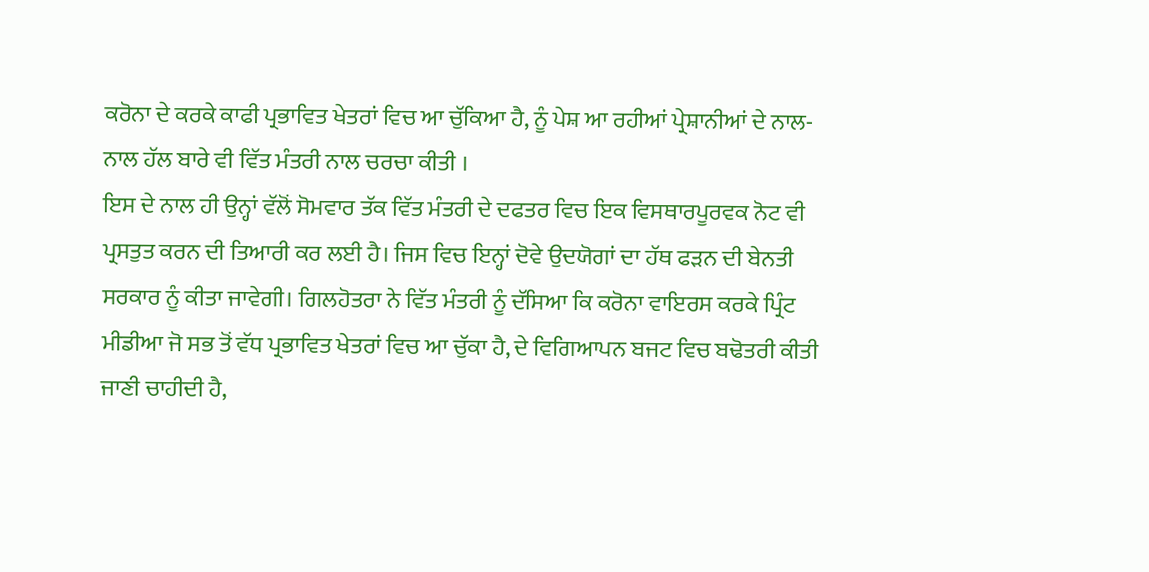ਕਰੋਨਾ ਦੇ ਕਰਕੇ ਕਾਫੀ ਪ੍ਰਭਾਵਿਤ ਖੇਤਰਾਂ ਵਿਚ ਆ ਚੁੱਕਿਆ ਹੈ, ਨੂੰ ਪੇਸ਼ ਆ ਰਹੀਆਂ ਪ੍ਰੇਸ਼ਾਨੀਆਂ ਦੇ ਨਾਲ-ਨਾਲ ਹੱਲ ਬਾਰੇ ਵੀ ਵਿੱਤ ਮੰਤਰੀ ਨਾਲ ਚਰਚਾ ਕੀਤੀ ।
ਇਸ ਦੇ ਨਾਲ ਹੀ ਉਨ੍ਹਾਂ ਵੱਲੋਂ ਸੋਮਵਾਰ ਤੱਕ ਵਿੱਤ ਮੰਤਰੀ ਦੇ ਦਫਤਰ ਵਿਚ ਇਕ ਵਿਸਥਾਰਪੂਰਵਕ ਨੋਟ ਵੀ ਪ੍ਰਸਤੁਤ ਕਰਨ ਦੀ ਤਿਆਰੀ ਕਰ ਲਈ ਹੈ। ਜਿਸ ਵਿਚ ਇਨ੍ਹਾਂ ਦੋਵੇ ਉਦਯੋਗਾਂ ਦਾ ਹੱਥ ਫੜਨ ਦੀ ਬੇਨਤੀ ਸਰਕਾਰ ਨੂੰ ਕੀਤਾ ਜਾਵੇਗੀ। ਗਿਲਹੋਤਰਾ ਨੇ ਵਿੱਤ ਮੰਤਰੀ ਨੂੰ ਦੱਸਿਆ ਕਿ ਕਰੋਨਾ ਵਾਇਰਸ ਕਰਕੇ ਪ੍ਰਿੰਟ ਮੀਡੀਆ ਜੋ ਸਭ ਤੋਂ ਵੱਧ ਪ੍ਰਭਾਵਿਤ ਖੇਤਰਾਂ ਵਿਚ ਆ ਚੁੱਕਾ ਹੈ, ਦੇ ਵਿਗਿਆਪਨ ਬਜਟ ਵਿਚ ਬਢੋਤਰੀ ਕੀਤੀ ਜਾਣੀ ਚਾਹੀਦੀ ਹੈ,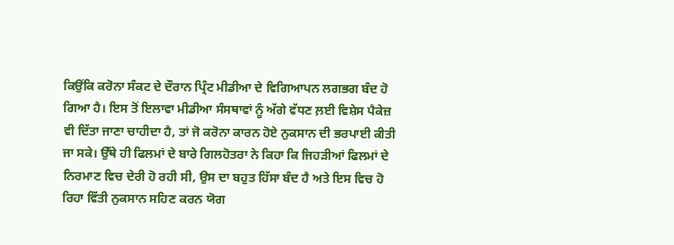ਕਿਉਂਕਿ ਕਰੋਨਾ ਸੰਕਟ ਦੇ ਦੌਰਾਨ ਪ੍ਰਿੰਟ ਮੀਡੀਆ ਦੇ ਵਿਗਿਆਪਨ ਲਗਭਗ ਬੰਦ ਹੋ ਗਿਆ ਹੈ। ਇਸ ਤੋਂ ਇਲਾਵਾ ਮੀਡੀਆ ਸੰਸਥਾਵਾਂ ਨੂੰ ਅੱਗੇ ਵੱਧਣ ਲ਼ਈ ਵਿਸ਼ੇਸ ਪੈਕੇਜ਼ ਵੀ ਦਿੱਤਾ ਜਾਣਾ ਚਾਹੀਦਾ ਹੈ, ਤਾਂ ਜੋ ਕਰੋਨਾ ਕਾਰਨ ਹੋਏ ਨੁਕਸਾਨ ਦੀ ਭਰਪਾਈ ਕੀਤੀ ਜਾ ਸਕੇ। ਉੱਥੇ ਹੀ ਫਿਲਮਾਂ ਦੇ ਬਾਰੇ ਗਿਲਹੋਤਰਾ ਨੇ ਕਿਹਾ ਕਿ ਜਿਹੜੀਆਂ ਫਿਲਮਾਂ ਦੇ ਨਿਰਮਾਣ ਵਿਚ ਦੇਰੀ ਹੋ ਰਹੀ ਸੀ, ਉਸ ਦਾ ਬਹੁਤ ਹਿੱਸਾ ਬੰਦ ਹੈ ਅਤੇ ਇਸ ਵਿਚ ਹੋ ਰਿਹਾ ਵਿੱਤੀ ਨੁਕਸਾਨ ਸਹਿਣ ਕਰਨ ਯੋਗ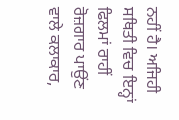ਨਹੀਂ ਹੈ। ਅਜਿਹੀ ਸਥਿਤੀ ਵਿਚ ਇਨ੍ਹਾਂ ਫਿਲਮਾਂ ਰਾਹੀਂ ਰੋਜ਼ਗਾਰ ਪਾਉਂਣ ਵਾਲੇ ਕਲਾਕਾਰ,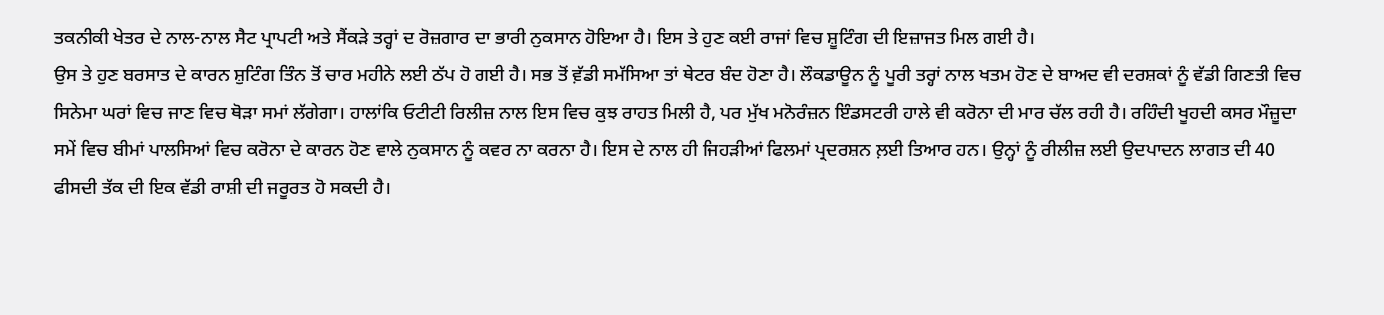ਤਕਨੀਕੀ ਖੇਤਰ ਦੇ ਨਾਲ-ਨਾਲ ਸੈਟ ਪ੍ਰਾਪਟੀ ਅਤੇ ਸੈਂਕੜੇ ਤਰ੍ਹਾਂ ਦ ਰੋਜ਼ਗਾਰ ਦਾ ਭਾਰੀ ਨੁਕਸਾਨ ਹੋਇਆ ਹੈ। ਇਸ ਤੇ ਹੁਣ ਕਈ ਰਾਜਾਂ ਵਿਚ ਸ਼ੂਟਿੰਗ ਦੀ ਇਜ਼ਾਜਤ ਮਿਲ ਗਈ ਹੈ।
ਉਸ ਤੇ ਹੁਣ ਬਰਸਾਤ ਦੇ ਕਾਰਨ ਸ਼ੁਟਿੰਗ ਤਿੰਨ ਤੋਂ ਚਾਰ ਮਹੀਨੇ ਲਈ ਠੱਪ ਹੋ ਗਈ ਹੈ। ਸਭ ਤੋਂ ਵ਼ੱਡੀ ਸਮੱਸਿਆ ਤਾਂ ਥੇਟਰ ਬੰਦ ਹੋਣਾ ਹੈ। ਲੌਕਡਾਊਨ ਨੂੰ ਪੂਰੀ ਤਰ੍ਹਾਂ ਨਾਲ ਖਤਮ ਹੋਣ ਦੇ ਬਾਅਦ ਵੀ ਦਰਸ਼ਕਾਂ ਨੂੰ ਵੱਡੀ ਗਿਣਤੀ ਵਿਚ ਸਿਨੇਮਾ ਘਰਾਂ ਵਿਚ ਜਾਣ ਵਿਚ ਥੋੜਾ ਸਮਾਂ ਲੱਗੇਗਾ। ਹਾਲਾਂਕਿ ਓਟੀਟੀ ਰਿਲੀਜ਼ ਨਾਲ ਇਸ ਵਿਚ ਕੁਝ ਰਾਹਤ ਮਿਲੀ ਹੈ, ਪਰ ਮੁੱਖ ਮਨੋਰੰਜ਼ਨ ਇੰਡਸਟਰੀ ਹਾਲੇ ਵੀ ਕਰੋਨਾ ਦੀ ਮਾਰ ਚੱਲ ਰਹੀ ਹੈ। ਰਹਿੰਦੀ ਖੂਹਦੀ ਕਸਰ ਮੌਜ਼ੂਦਾ ਸਮੇਂ ਵਿਚ ਬੀਮਾਂ ਪਾਲਸਿਆਂ ਵਿਚ ਕਰੋਨਾ ਦੇ ਕਾਰਨ ਹੋਣ ਵਾਲੇ ਨੁਕਸਾਨ ਨੂੰ ਕਵਰ ਨਾ ਕਰਨਾ ਹੈ। ਇਸ ਦੇ ਨਾਲ ਹੀ ਜਿਹੜੀਆਂ ਫਿਲਮਾਂ ਪ੍ਰਦਰਸ਼ਨ ਲ਼ਈ ਤਿਆਰ ਹਨ। ਉਨ੍ਹਾਂ ਨੂੰ ਰੀਲੀਜ਼ ਲਈ ਉਦਪਾਦਨ ਲਾਗਤ ਦੀ 40 ਫੀਸਦੀ ਤੱਕ ਦੀ ਇਕ ਵੱਡੀ ਰਾਸ਼ੀ ਦੀ ਜਰੂਰਤ ਹੋ ਸਕਦੀ ਹੈ।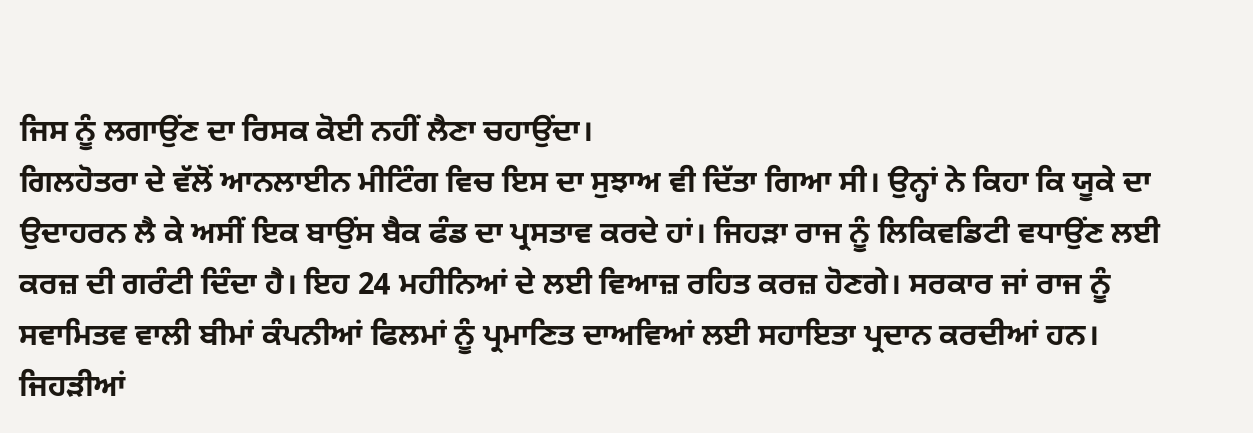ਜਿਸ ਨੂੰ ਲਗਾਉਂਣ ਦਾ ਰਿਸਕ ਕੋਈ ਨਹੀਂ ਲੈਣਾ ਚਹਾਉਂਦਾ।
ਗਿਲਹੋਤਰਾ ਦੇ ਵੱਲੋਂ ਆਨਲਾਈਨ ਮੀਟਿੰਗ ਵਿਚ ਇਸ ਦਾ ਸੁਝਾਅ ਵੀ ਦਿੱਤਾ ਗਿਆ ਸੀ। ਉਨ੍ਹਾਂ ਨੇ ਕਿਹਾ ਕਿ ਯੂਕੇ ਦਾ ਉਦਾਹਰਨ ਲੈ ਕੇ ਅਸੀਂ ਇਕ ਬਾਉਂਸ ਬੈਕ ਫੰਡ ਦਾ ਪ੍ਰਸਤਾਵ ਕਰਦੇ ਹਾਂ। ਜਿਹੜਾ ਰਾਜ ਨੂੰ ਲਿਕਿਵਡਿਟੀ ਵਧਾਉਂਣ ਲਈ ਕਰਜ਼ ਦੀ ਗਰੰਟੀ ਦਿੰਦਾ ਹੈ। ਇਹ 24 ਮਹੀਨਿਆਂ ਦੇ ਲਈ ਵਿਆਜ਼ ਰਹਿਤ ਕਰਜ਼ ਹੋਣਗੇ। ਸਰਕਾਰ ਜਾਂ ਰਾਜ ਨੂੰ ਸਵਾਮਿਤਵ ਵਾਲੀ ਬੀਮਾਂ ਕੰਪਨੀਆਂ ਫਿਲਮਾਂ ਨੂੰ ਪ੍ਰਮਾਣਿਤ ਦਾਅਵਿਆਂ ਲਈ ਸਹਾਇਤਾ ਪ੍ਰਦਾਨ ਕਰਦੀਆਂ ਹਨ। ਜਿਹੜੀਆਂ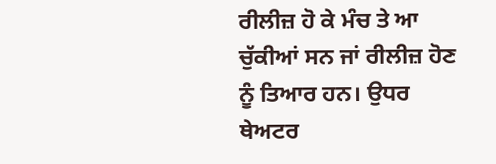ਰੀਲੀਜ਼ ਹੋ ਕੇ ਮੰਚ ਤੇ ਆ ਚੁੱਕੀਆਂ ਸਨ ਜਾਂ ਰੀਲੀਜ਼ ਹੋਣ ਨੂੰ ਤਿਆਰ ਹਨ। ਉਧਰ ਥੇਅਟਰ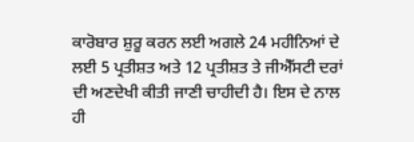ਕਾਰੋਬਾਰ ਸ਼ੁਰੂ ਕਰਨ ਲਈ ਅਗਲੇ 24 ਮਹੀਨਿਆਂ ਦੇ ਲਈ 5 ਪ੍ਰਤੀਸ਼ਤ ਅਤੇ 12 ਪ੍ਰਤੀਸ਼ਤ ਤੇ ਜੀਐੱਸਟੀ ਦਰਾਂ ਦੀ ਅਣਦੇਖੀ ਕੀਤੀ ਜਾਣੀ ਚਾਹੀਦੀ ਹੈ। ਇਸ ਦੇ ਨਾਲ ਹੀ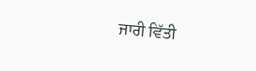ਜਾਰੀ ਵਿੱਤੀ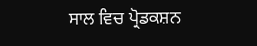ਸਾਲ ਵਿਚ ਪ੍ਰੋਡਕਸ਼ਨ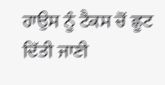ਹਾਉਸ ਨੂੰ ਟੈਕਸ ਚੋਂ ਛੂਟ ਦਿੱਤੀ ਜਾਣੀ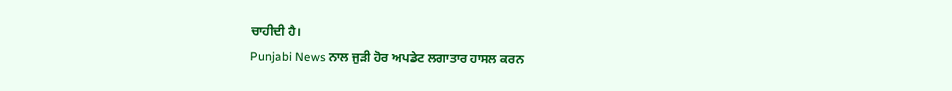ਚਾਹੀਦੀ ਹੈ।
Punjabi News ਨਾਲ ਜੁੜੀ ਹੋਰ ਅਪਡੇਟ ਲਗਾਤਾਰ ਹਾਸਲ ਕਰਨ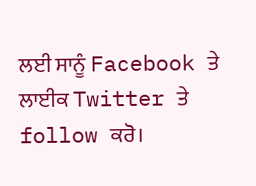ਲਈ ਸਾਨੂੰ Facebook ਤੇ ਲਾਈਕ Twitter ਤੇ follow ਕਰੋ।